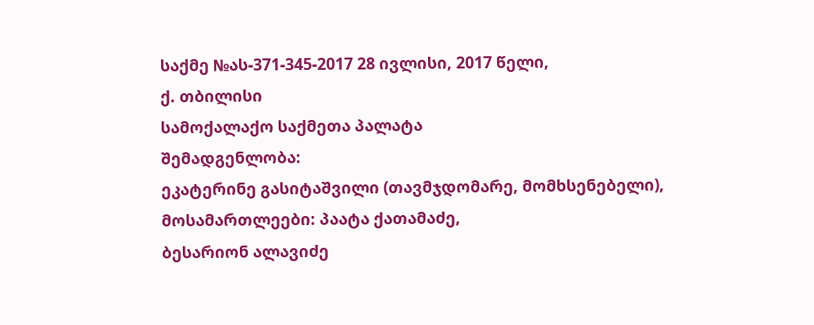საქმე №ას-371-345-2017 28 ივლისი, 2017 წელი,
ქ. თბილისი
სამოქალაქო საქმეთა პალატა
შემადგენლობა:
ეკატერინე გასიტაშვილი (თავმჯდომარე, მომხსენებელი),
მოსამართლეები: პაატა ქათამაძე,
ბესარიონ ალავიძე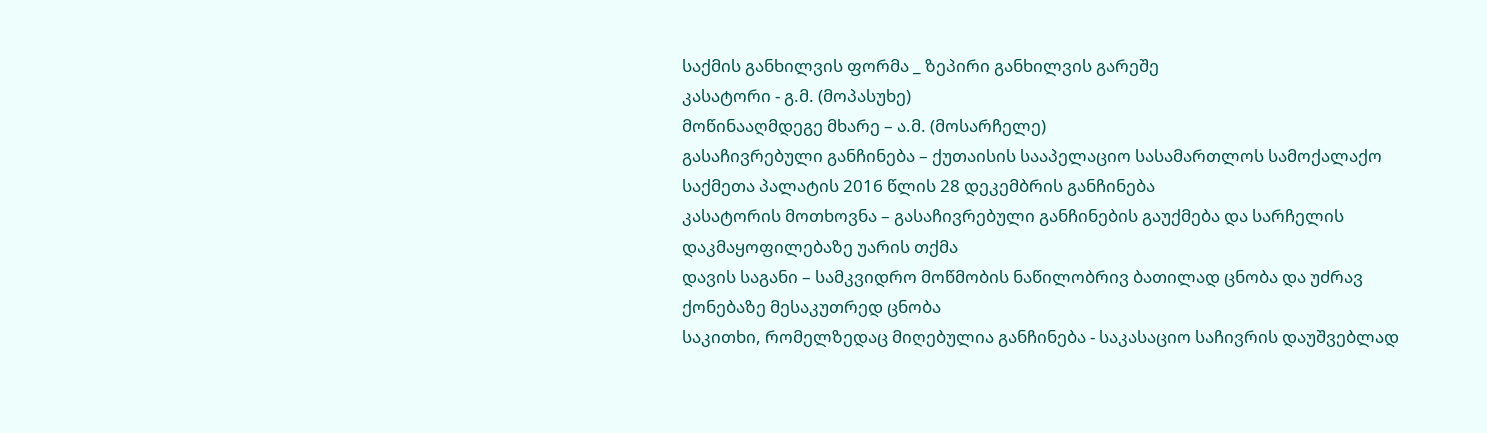საქმის განხილვის ფორმა _ ზეპირი განხილვის გარეშე
კასატორი - გ.მ. (მოპასუხე)
მოწინააღმდეგე მხარე – ა.მ. (მოსარჩელე)
გასაჩივრებული განჩინება – ქუთაისის სააპელაციო სასამართლოს სამოქალაქო საქმეთა პალატის 2016 წლის 28 დეკემბრის განჩინება
კასატორის მოთხოვნა – გასაჩივრებული განჩინების გაუქმება და სარჩელის დაკმაყოფილებაზე უარის თქმა
დავის საგანი – სამკვიდრო მოწმობის ნაწილობრივ ბათილად ცნობა და უძრავ ქონებაზე მესაკუთრედ ცნობა
საკითხი, რომელზედაც მიღებულია განჩინება - საკასაციო საჩივრის დაუშვებლად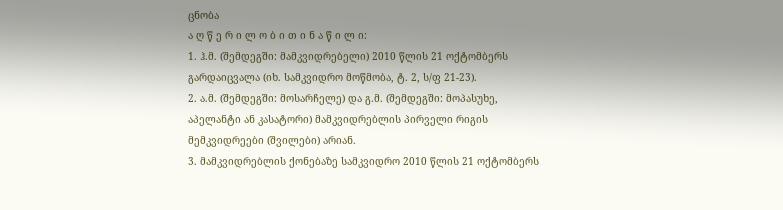ცნობა
ა ღ წ ე რ ი ლ ო ბ ი თ ი ნ ა წ ი ლ ი:
1. ჰ.მ. (შემდეგში: მამკვიდრებელი) 2010 წლის 21 ოქტომბერს გარდაიცვალა (იხ. სამკვიდრო მოწმობა, ტ. 2, ს/ფ 21-23).
2. ა.მ. (შემდეგში: მოსარჩელე) და გ.მ. (შემდეგში: მოპასუხე, აპელანტი ან კასატორი) მამკვიდრებლის პირველი რიგის მემკვიდრეები (შვილები) არიან.
3. მამკვიდრებლის ქონებაზე სამკვიდრო 2010 წლის 21 ოქტომბერს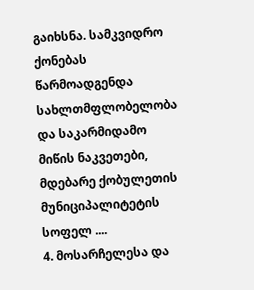გაიხსნა. სამკვიდრო ქონებას წარმოადგენდა სახლთმფლობელობა და საკარმიდამო მიწის ნაკვეთები, მდებარე ქობულეთის მუნიციპალიტეტის სოფელ ....
4. მოსარჩელესა და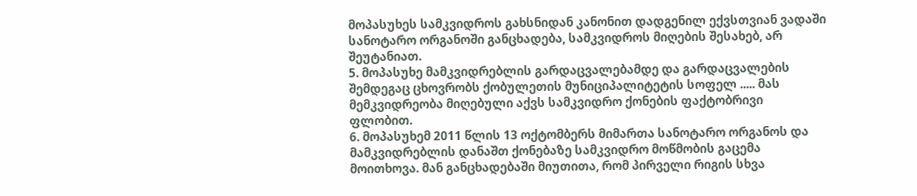მოპასუხეს სამკვიდროს გახსნიდან კანონით დადგენილ ექვსთვიან ვადაში სანოტარო ორგანოში განცხადება, სამკვიდროს მიღების შესახებ, არ შეუტანიათ.
5. მოპასუხე მამკვიდრებლის გარდაცვალებამდე და გარდაცვალების შემდეგაც ცხოვრობს ქობულეთის მუნიციპალიტეტის სოფელ ..... მას მემკვიდრეობა მიღებული აქვს სამკვიდრო ქონების ფაქტობრივი ფლობით.
6. მოპასუხემ 2011 წლის 13 ოქტომბერს მიმართა სანოტარო ორგანოს და მამკვიდრებლის დანაშთ ქონებაზე სამკვიდრო მოწმობის გაცემა მოითხოვა. მან განცხადებაში მიუთითა, რომ პირველი რიგის სხვა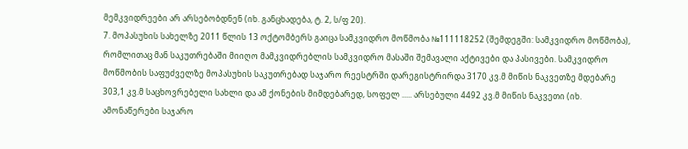მემკვიდრეები არ არსებობდნენ (იხ. განცხადება, ტ. 2, ს/ფ 20).
7. მოპასუხის სახელზე 2011 წლის 13 ოქტომბერს გაიცა სამკვიდრო მოწმობა №111118252 (შემდეგში: სამკვიდრო მოწმობა), რომლითაც მან საკუთრებაში მიიღო მამკვიდრებლის სამკვიდრო მასაში შემავალი აქტივები და პასივები. სამკვიდრო მოწმობის საფუძველზე მოპასუხის საკუთრებად საჯარო რეესტრში დარეგისტრირდა 3170 კვ.მ მიწის ნაკვეთზე მდებარე 303,1 კვ.მ საცხოვრებელი სახლი და ამ ქონების მიმდებარედ, სოფელ ..... არსებული 4492 კვ.მ მიწის ნაკვეთი (იხ. ამონაწერები საჯარო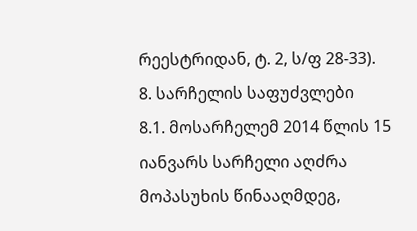რეესტრიდან, ტ. 2, ს/ფ 28-33).
8. სარჩელის საფუძვლები
8.1. მოსარჩელემ 2014 წლის 15 იანვარს სარჩელი აღძრა მოპასუხის წინააღმდეგ,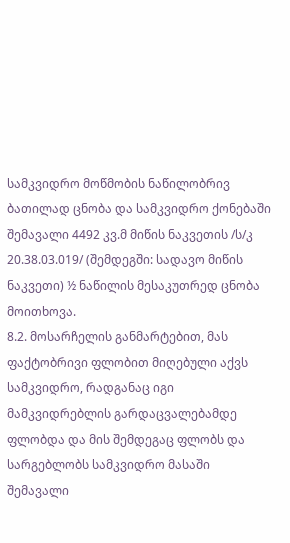სამკვიდრო მოწმობის ნაწილობრივ ბათილად ცნობა და სამკვიდრო ქონებაში შემავალი 4492 კვ.მ მიწის ნაკვეთის /ს/კ 20.38.03.019/ (შემდეგში: სადავო მიწის ნაკვეთი) ½ ნაწილის მესაკუთრედ ცნობა მოითხოვა.
8.2. მოსარჩელის განმარტებით, მას ფაქტობრივი ფლობით მიღებული აქვს სამკვიდრო, რადგანაც იგი მამკვიდრებლის გარდაცვალებამდე ფლობდა და მის შემდეგაც ფლობს და სარგებლობს სამკვიდრო მასაში შემავალი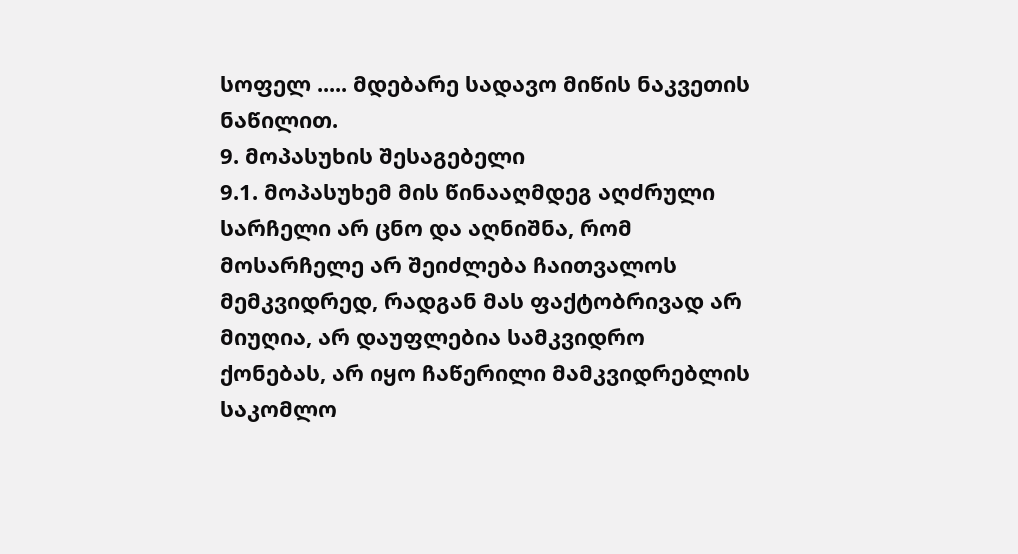სოფელ ..... მდებარე სადავო მიწის ნაკვეთის ნაწილით.
9. მოპასუხის შესაგებელი
9.1. მოპასუხემ მის წინააღმდეგ აღძრული სარჩელი არ ცნო და აღნიშნა, რომ მოსარჩელე არ შეიძლება ჩაითვალოს მემკვიდრედ, რადგან მას ფაქტობრივად არ მიუღია, არ დაუფლებია სამკვიდრო ქონებას, არ იყო ჩაწერილი მამკვიდრებლის საკომლო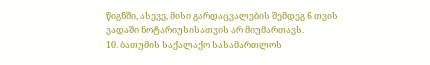წიგნში, ასევე, მისი გარდაცვალების შემდეგ 6 თვის ვადაში ნოტარიუსისათვის არ მიუმართავს.
10. ბათუმის საქალაქო სასამართლოს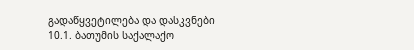გადაწყვეტილება და დასკვნები
10.1. ბათუმის საქალაქო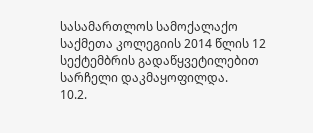სასამართლოს სამოქალაქო საქმეთა კოლეგიის 2014 წლის 12 სექტემბრის გადაწყვეტილებით სარჩელი დაკმაყოფილდა.
10.2.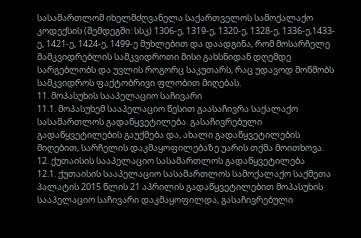სასამართლომ იხელმძღვანელა საქართველოს სამოქალაქო კოდექსის (შემდეგში: სსკ) 1306-ე, 1319-ე, 1320-ე, 1328-ე, 1336-ე,1433-ე, 1421-ე, 1424-ე, 1499-ე მუხლებით და დაადგინა, რომ მოსარჩელე მამკვიდრებლის სამკვიდროთი მისი გახსნიდან დღემდე სარგებლობს და უვლის როგორც საკუთარს, რაც უდავოდ მოწმობს სამკვიდროს ფაქტობრივი ფლობით მიღებას.
11. მოპასუხის სააპელაციო საჩივარი
11.1. მოპასუხემ სააპელაციო წესით გაასაჩივრა საქალაქო სასამართლოს გადაწყვეტილება. გასაჩივრებული გადაწყვეტილების გაუქმება და, ახალი გადაწყვეტილების მიღებით, სარჩელის დაკმაყოფილებაზე უარის თქმა მოითხოვა.
12. ქუთაისის სააპელაციო სასამართლოს გადაწყვეტილება
12.1. ქუთაისის სააპელაციო სასამართლოს სამოქალაქო საქმეთა პალატის 2015 წლის 21 აპრილის გადაწყვეტილებით მოპასუხის სააპელაციო საჩივარი დაკმაყოფილდა, გასაჩივრებული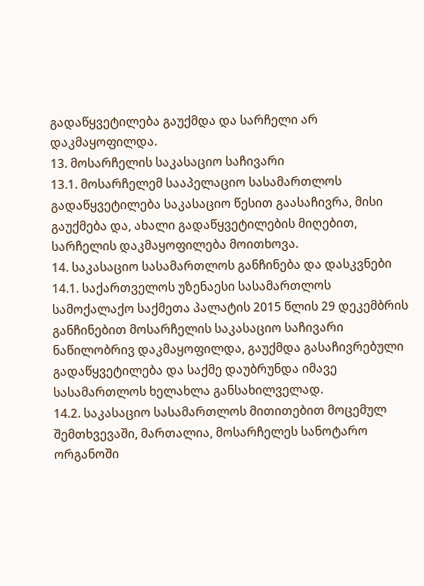გადაწყვეტილება გაუქმდა და სარჩელი არ დაკმაყოფილდა.
13. მოსარჩელის საკასაციო საჩივარი
13.1. მოსარჩელემ სააპელაციო სასამართლოს გადაწყვეტილება საკასაციო წესით გაასაჩივრა, მისი გაუქმება და, ახალი გადაწყვეტილების მიღებით, სარჩელის დაკმაყოფილება მოითხოვა.
14. საკასაციო სასამართლოს განჩინება და დასკვნები
14.1. საქართველოს უზენაესი სასამართლოს სამოქალაქო საქმეთა პალატის 2015 წლის 29 დეკემბრის განჩინებით მოსარჩელის საკასაციო საჩივარი ნაწილობრივ დაკმაყოფილდა, გაუქმდა გასაჩივრებული გადაწყვეტილება და საქმე დაუბრუნდა იმავე სასამართლოს ხელახლა განსახილველად.
14.2. საკასაციო სასამართლოს მითითებით მოცემულ შემთხვევაში, მართალია, მოსარჩელეს სანოტარო ორგანოში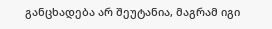განცხადება არ შეუტანია, მაგრამ იგი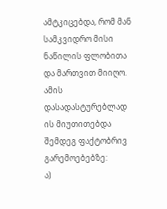ამტკიცებდა, რომ მან სამკვიდრო მისი ნაწილის ფლობითა და მართვით მიიღო. ამის დასადასტურებლად ის მიუთითებდა შემდეგ ფაქტობრივ გარემოებებზე:
ა)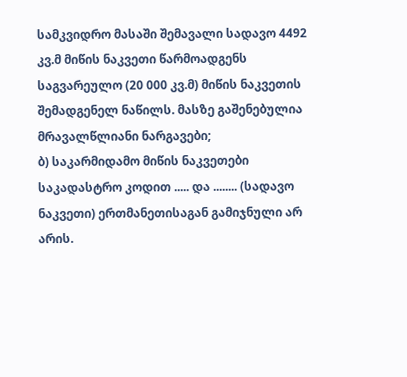სამკვიდრო მასაში შემავალი სადავო 4492 კვ.მ მიწის ნაკვეთი წარმოადგენს საგვარეულო (20 000 კვ.მ) მიწის ნაკვეთის შემადგენელ ნაწილს. მასზე გაშენებულია მრავალწლიანი ნარგავები;
ბ) საკარმიდამო მიწის ნაკვეთები საკადასტრო კოდით ..... და ........ (სადავო ნაკვეთი) ერთმანეთისაგან გამიჯნული არ არის.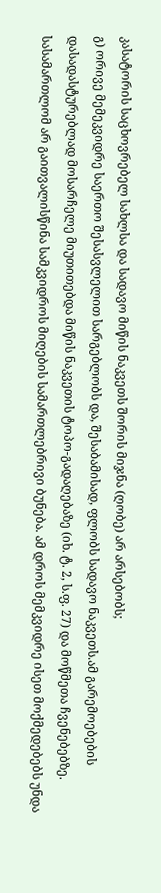კასატორის საცხოვრებელ სახლსა და სადავო მიწის ნაკვეთს შორის მიჯნა (ღობე) არ არსებობს;
გ) ორივე მემეკვიდრე საერთო შესასვლელით სარგებლობს და, შესაბამისად, ფლობს სადავო ნაკვეთს.ამ გარემოებების დასადასტურებლად მოსარჩელე მიუთითებდა მიწის ნაკვეთის ტოპო-გადაღებაზე (იხ. ტ. 2, ს.ფ. 27) და მოწმეთა ჩვენებებზე. სასამართლომ არ გაითვალისწინა სამკვიდროს მიღების სამართლებრივი ბუნება. ამ დროს მემკვიდრე ისეთ მოქმედებებს უნდა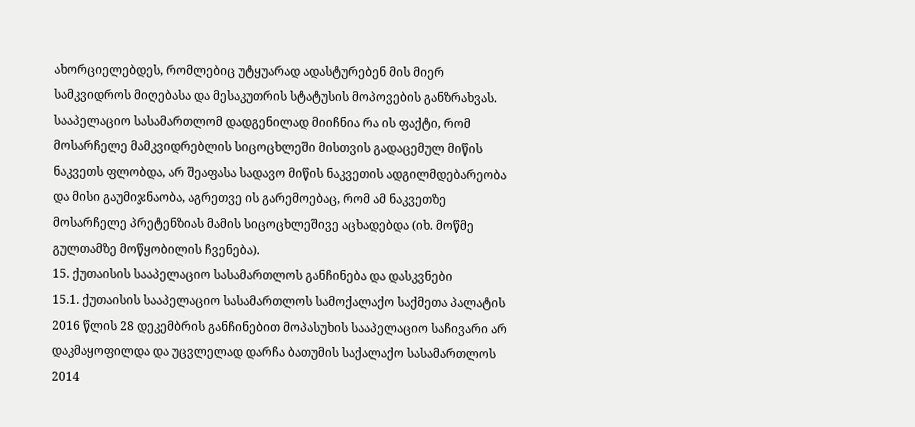ახორციელებდეს, რომლებიც უტყუარად ადასტურებენ მის მიერ სამკვიდროს მიღებასა და მესაკუთრის სტატუსის მოპოვების განზრახვას. სააპელაციო სასამართლომ დადგენილად მიიჩნია რა ის ფაქტი, რომ მოსარჩელე მამკვიდრებლის სიცოცხლეში მისთვის გადაცემულ მიწის ნაკვეთს ფლობდა, არ შეაფასა სადავო მიწის ნაკვეთის ადგილმდებარეობა და მისი გაუმიჯნაობა, აგრეთვე ის გარემოებაც, რომ ამ ნაკვეთზე მოსარჩელე პრეტენზიას მამის სიცოცხლეშივე აცხადებდა (იხ. მოწმე გულთამზე მოწყობილის ჩვენება).
15. ქუთაისის სააპელაციო სასამართლოს განჩინება და დასკვნები
15.1. ქუთაისის სააპელაციო სასამართლოს სამოქალაქო საქმეთა პალატის 2016 წლის 28 დეკემბრის განჩინებით მოპასუხის სააპელაციო საჩივარი არ დაკმაყოფილდა და უცვლელად დარჩა ბათუმის საქალაქო სასამართლოს 2014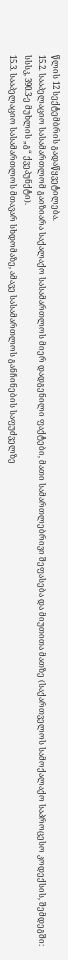წლის 12 სექტემბრის გადაწყვეტილება.
15.2. სააპელაციო სასამართლომ გაიზიარა საქალაქო სასამართლოს მიერ დადგენილი ფაქტები, მათი სამართლებრივი შეფასება და მიუთითა მათზე (საქართველოს სამოქალაქო საპროცესო კოდექსის, შემდეგში: სსსკ, 390.3-ე მუხლის „გ“ ქვეპუნქტი).
15.3. სააპელაციო სასამართლოს მთავარ სხდომაზე, ამავე სასამართლოს განჩინების საფუძველზე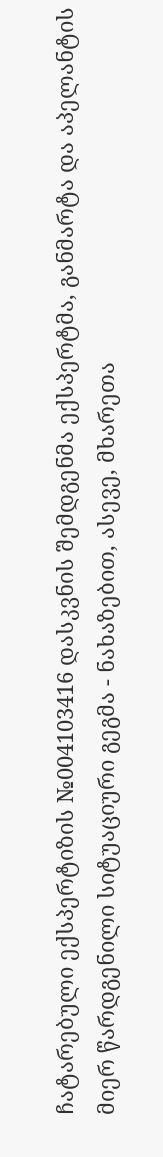ჩატარებული ექსპერტიზის №004103416 დასკვნის შემდგენმა ექსპერტმა, განმარტა და აპელანტის მიერ წარდგენილი სიტუაციური გეგმა - ნახაზებით, ასევე, მხარეთა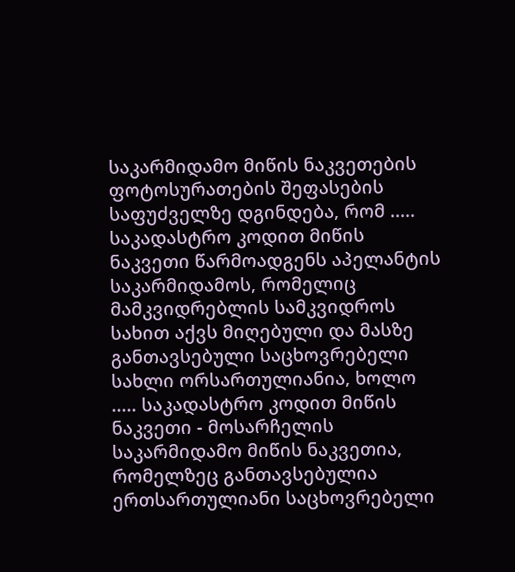საკარმიდამო მიწის ნაკვეთების ფოტოსურათების შეფასების საფუძველზე დგინდება, რომ ..... საკადასტრო კოდით მიწის ნაკვეთი წარმოადგენს აპელანტის საკარმიდამოს, რომელიც მამკვიდრებლის სამკვიდროს სახით აქვს მიღებული და მასზე განთავსებული საცხოვრებელი სახლი ორსართულიანია, ხოლო ..... საკადასტრო კოდით მიწის ნაკვეთი - მოსარჩელის საკარმიდამო მიწის ნაკვეთია, რომელზეც განთავსებულია ერთსართულიანი საცხოვრებელი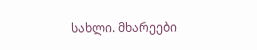სახლი. მხარეები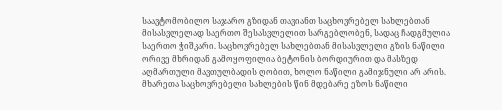საავტომობილო საჯარო გზიდან თავიანთ საცხოვრებელ სახლებთან მისასვლელად საერთო შესასვლელით სარგებლობენ, სადაც ჩადგმულია საერთო ჭიშკარი. საცხოვრებელ სახლებთან მისასვლელი გზის ნაწილი ორივე მხრიდან გამოყოფილია ბეტონის ბორდიურით და მასზედ აღმართული მავთულბადის ღობით, ხოლო ნაწილი გამიჯნული არ არის. მხარეთა საცხოვრებელი სახლების წინ მდებარე ეზოს ნაწილი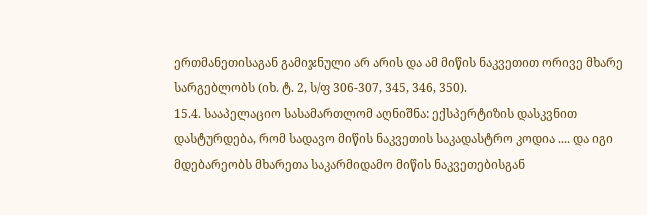ერთმანეთისაგან გამიჯნული არ არის და ამ მიწის ნაკვეთით ორივე მხარე სარგებლობს (იხ. ტ. 2, ს/ფ 306-307, 345, 346, 350).
15.4. სააპელაციო სასამართლომ აღნიშნა: ექსპერტიზის დასკვნით დასტურდება, რომ სადავო მიწის ნაკვეთის საკადასტრო კოდია .... და იგი მდებარეობს მხარეთა საკარმიდამო მიწის ნაკვეთებისგან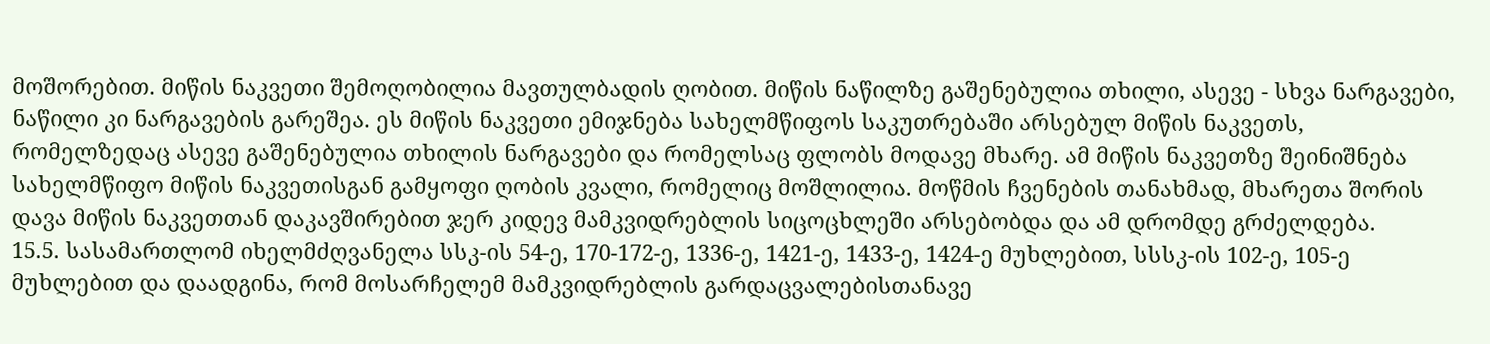მოშორებით. მიწის ნაკვეთი შემოღობილია მავთულბადის ღობით. მიწის ნაწილზე გაშენებულია თხილი, ასევე - სხვა ნარგავები, ნაწილი კი ნარგავების გარეშეა. ეს მიწის ნაკვეთი ემიჯნება სახელმწიფოს საკუთრებაში არსებულ მიწის ნაკვეთს, რომელზედაც ასევე გაშენებულია თხილის ნარგავები და რომელსაც ფლობს მოდავე მხარე. ამ მიწის ნაკვეთზე შეინიშნება სახელმწიფო მიწის ნაკვეთისგან გამყოფი ღობის კვალი, რომელიც მოშლილია. მოწმის ჩვენების თანახმად, მხარეთა შორის დავა მიწის ნაკვეთთან დაკავშირებით ჯერ კიდევ მამკვიდრებლის სიცოცხლეში არსებობდა და ამ დრომდე გრძელდება.
15.5. სასამართლომ იხელმძღვანელა სსკ-ის 54-ე, 170-172-ე, 1336-ე, 1421-ე, 1433-ე, 1424-ე მუხლებით, სსსკ-ის 102-ე, 105-ე მუხლებით და დაადგინა, რომ მოსარჩელემ მამკვიდრებლის გარდაცვალებისთანავე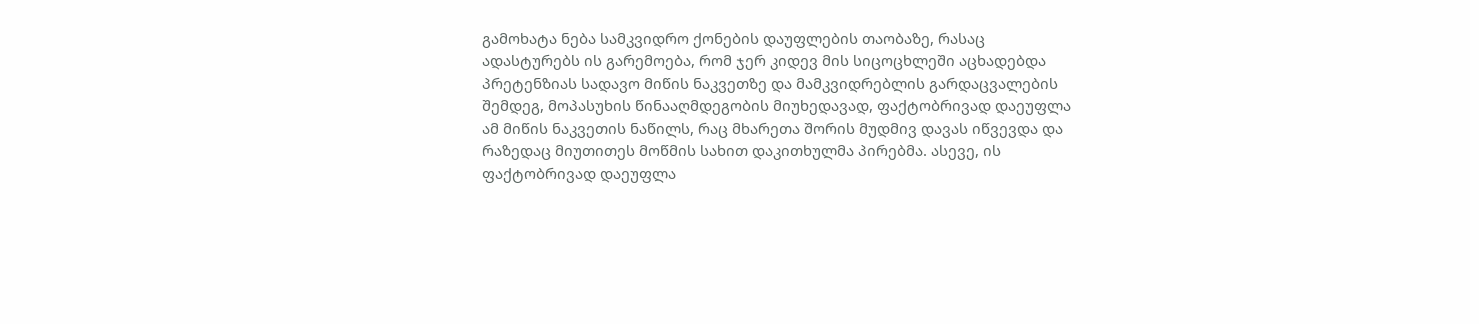გამოხატა ნება სამკვიდრო ქონების დაუფლების თაობაზე, რასაც ადასტურებს ის გარემოება, რომ ჯერ კიდევ მის სიცოცხლეში აცხადებდა პრეტენზიას სადავო მიწის ნაკვეთზე და მამკვიდრებლის გარდაცვალების შემდეგ, მოპასუხის წინააღმდეგობის მიუხედავად, ფაქტობრივად დაეუფლა ამ მიწის ნაკვეთის ნაწილს, რაც მხარეთა შორის მუდმივ დავას იწვევდა და რაზედაც მიუთითეს მოწმის სახით დაკითხულმა პირებმა. ასევე, ის ფაქტობრივად დაეუფლა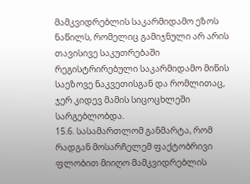მამკვიდრებლის საკარმიდამო ეზოს ნაწილს, რომელიც გამიჯნული არ არის თავისივე საკუთრებაში რეგისტრირებული საკარმიდამო მიწის საეზოვე ნაკვეთისგან და რომლითაც, ჯერ კიდევ მამის სიცოცხლეში სარგებლობდა.
15.6. სასამართლომ განმარტა, რომ რადგან მოსარჩელემ ფაქტობრივი ფლობით მიიღო მამკვიდრებლის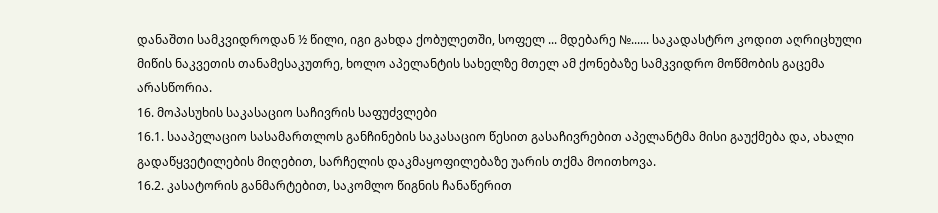დანაშთი სამკვიდროდან ½ წილი, იგი გახდა ქობულეთში, სოფელ ... მდებარე №...... საკადასტრო კოდით აღრიცხული მიწის ნაკვეთის თანამესაკუთრე, ხოლო აპელანტის სახელზე მთელ ამ ქონებაზე სამკვიდრო მოწმობის გაცემა არასწორია.
16. მოპასუხის საკასაციო საჩივრის საფუძვლები
16.1. სააპელაციო სასამართლოს განჩინების საკასაციო წესით გასაჩივრებით აპელანტმა მისი გაუქმება და, ახალი გადაწყვეტილების მიღებით, სარჩელის დაკმაყოფილებაზე უარის თქმა მოითხოვა.
16.2. კასატორის განმარტებით, საკომლო წიგნის ჩანაწერით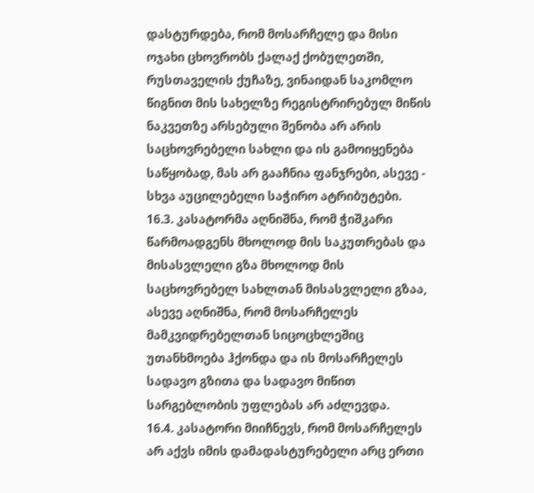დასტურდება, რომ მოსარჩელე და მისი ოჯახი ცხოვრობს ქალაქ ქობულეთში, რუსთაველის ქუჩაზე, ვინაიდან საკომლო წიგნით მის სახელზე რეგისტრირებულ მიწის ნაკვეთზე არსებული შენობა არ არის საცხოვრებელი სახლი და ის გამოიყენება საწყობად, მას არ გააჩნია ფანჯრები, ასევე - სხვა აუცილებელი საჭირო ატრიბუტები.
16.3. კასატორმა აღნიშნა, რომ ჭიშკარი წარმოადგენს მხოლოდ მის საკუთრებას და მისასვლელი გზა მხოლოდ მის საცხოვრებელ სახლთან მისასვლელი გზაა, ასევე აღნიშნა, რომ მოსარჩელეს მამკვიდრებელთან სიცოცხლეშიც უთანხმოება ჰქონდა და ის მოსარჩელეს სადავო გზითა და სადავო მიწით სარგებლობის უფლებას არ აძლევდა.
16.4. კასატორი მიიჩნევს, რომ მოსარჩელეს არ აქვს იმის დამადასტურებელი არც ერთი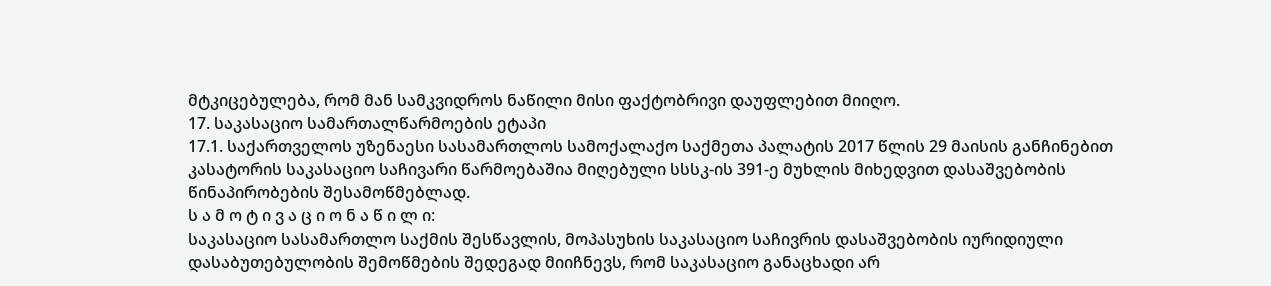მტკიცებულება, რომ მან სამკვიდროს ნაწილი მისი ფაქტობრივი დაუფლებით მიიღო.
17. საკასაციო სამართალწარმოების ეტაპი
17.1. საქართველოს უზენაესი სასამართლოს სამოქალაქო საქმეთა პალატის 2017 წლის 29 მაისის განჩინებით კასატორის საკასაციო საჩივარი წარმოებაშია მიღებული სსსკ-ის 391-ე მუხლის მიხედვით დასაშვებობის წინაპირობების შესამოწმებლად.
ს ა მ ო ტ ი ვ ა ც ი ო ნ ა წ ი ლ ი:
საკასაციო სასამართლო საქმის შესწავლის, მოპასუხის საკასაციო საჩივრის დასაშვებობის იურიდიული დასაბუთებულობის შემოწმების შედეგად მიიჩნევს, რომ საკასაციო განაცხადი არ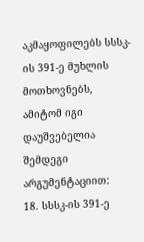აკმაყოფილებს სსსკ-ის 391-ე მუხლის მოთხოვნებს, ამიტომ იგი დაუშვებელია შემდეგი არგუმენტაციით:
18. სსსკ-ის 391-ე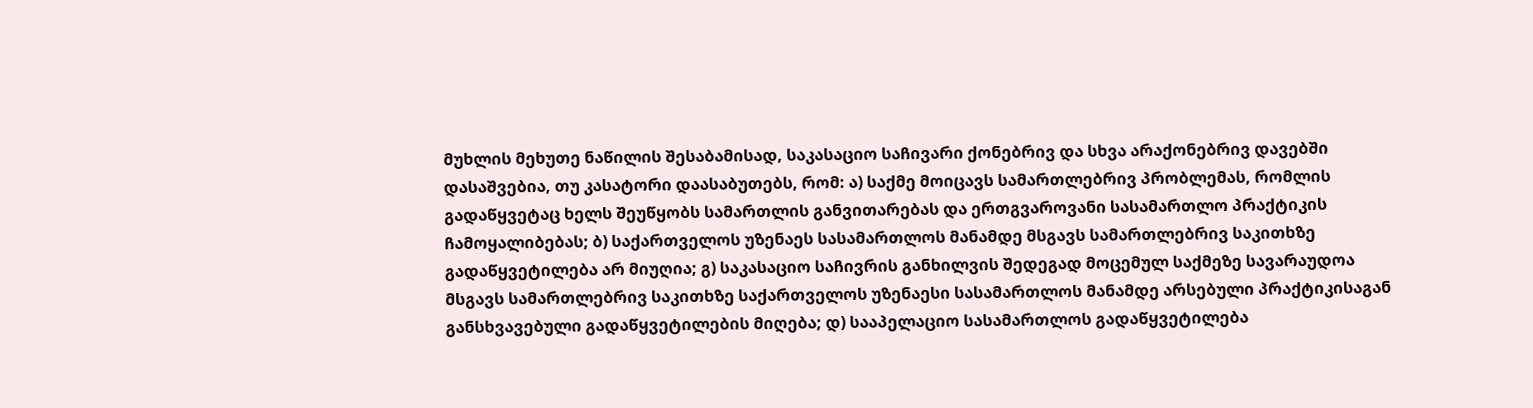მუხლის მეხუთე ნაწილის შესაბამისად, საკასაციო საჩივარი ქონებრივ და სხვა არაქონებრივ დავებში დასაშვებია, თუ კასატორი დაასაბუთებს, რომ: ა) საქმე მოიცავს სამართლებრივ პრობლემას, რომლის გადაწყვეტაც ხელს შეუწყობს სამართლის განვითარებას და ერთგვაროვანი სასამართლო პრაქტიკის ჩამოყალიბებას; ბ) საქართველოს უზენაეს სასამართლოს მანამდე მსგავს სამართლებრივ საკითხზე გადაწყვეტილება არ მიუღია; გ) საკასაციო საჩივრის განხილვის შედეგად მოცემულ საქმეზე სავარაუდოა მსგავს სამართლებრივ საკითხზე საქართველოს უზენაესი სასამართლოს მანამდე არსებული პრაქტიკისაგან განსხვავებული გადაწყვეტილების მიღება; დ) სააპელაციო სასამართლოს გადაწყვეტილება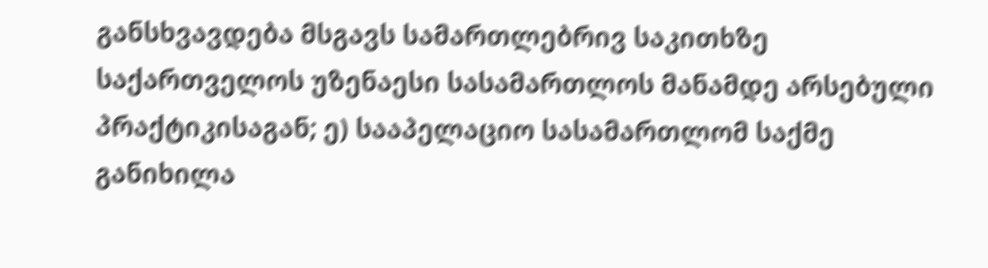განსხვავდება მსგავს სამართლებრივ საკითხზე საქართველოს უზენაესი სასამართლოს მანამდე არსებული პრაქტიკისაგან; ე) სააპელაციო სასამართლომ საქმე განიხილა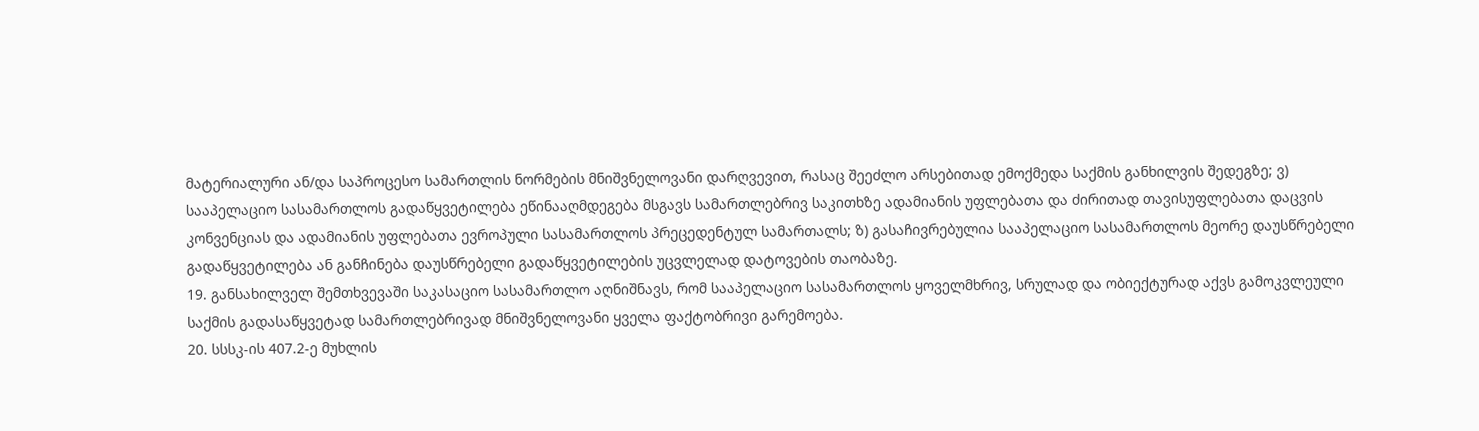მატერიალური ან/და საპროცესო სამართლის ნორმების მნიშვნელოვანი დარღვევით, რასაც შეეძლო არსებითად ემოქმედა საქმის განხილვის შედეგზე; ვ) სააპელაციო სასამართლოს გადაწყვეტილება ეწინააღმდეგება მსგავს სამართლებრივ საკითხზე ადამიანის უფლებათა და ძირითად თავისუფლებათა დაცვის კონვენციას და ადამიანის უფლებათა ევროპული სასამართლოს პრეცედენტულ სამართალს; ზ) გასაჩივრებულია სააპელაციო სასამართლოს მეორე დაუსწრებელი გადაწყვეტილება ან განჩინება დაუსწრებელი გადაწყვეტილების უცვლელად დატოვების თაობაზე.
19. განსახილველ შემთხვევაში საკასაციო სასამართლო აღნიშნავს, რომ სააპელაციო სასამართლოს ყოველმხრივ, სრულად და ობიექტურად აქვს გამოკვლეული საქმის გადასაწყვეტად სამართლებრივად მნიშვნელოვანი ყველა ფაქტობრივი გარემოება.
20. სსსკ-ის 407.2-ე მუხლის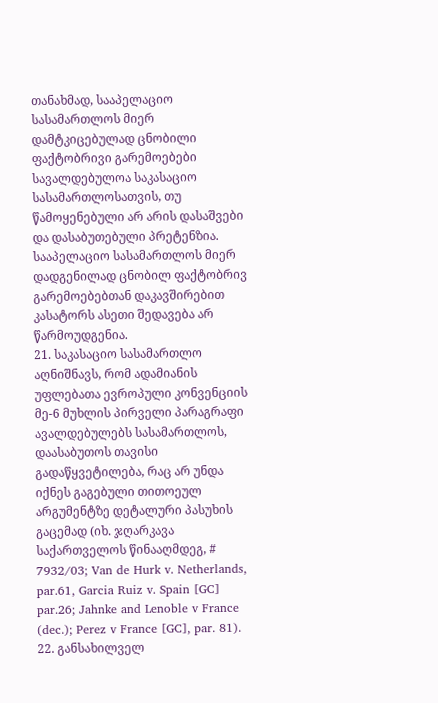თანახმად, სააპელაციო სასამართლოს მიერ დამტკიცებულად ცნობილი ფაქტობრივი გარემოებები სავალდებულოა საკასაციო სასამართლოსათვის, თუ წამოყენებული არ არის დასაშვები და დასაბუთებული პრეტენზია. სააპელაციო სასამართლოს მიერ დადგენილად ცნობილ ფაქტობრივ გარემოებებთან დაკავშირებით კასატორს ასეთი შედავება არ წარმოუდგენია.
21. საკასაციო სასამართლო აღნიშნავს, რომ ადამიანის უფლებათა ევროპული კონვენციის მე-6 მუხლის პირველი პარაგრაფი ავალდებულებს სასამართლოს, დაასაბუთოს თავისი გადაწყვეტილება, რაც არ უნდა იქნეს გაგებული თითოეულ არგუმენტზე დეტალური პასუხის გაცემად (იხ. ჯღარკავა საქართველოს წინააღმდეგ, # 7932/03; Van de Hurk v. Netherlands, par.61, Garcia Ruiz v. Spain [GC] par.26; Jahnke and Lenoble v France (dec.); Perez v France [GC], par. 81).
22. განსახილველ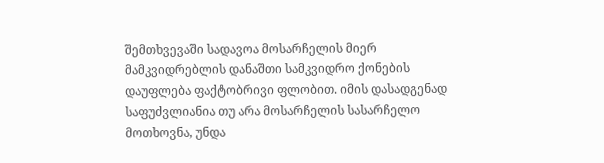შემთხვევაში სადავოა მოსარჩელის მიერ მამკვიდრებლის დანაშთი სამკვიდრო ქონების დაუფლება ფაქტობრივი ფლობით. იმის დასადგენად საფუძვლიანია თუ არა მოსარჩელის სასარჩელო მოთხოვნა, უნდა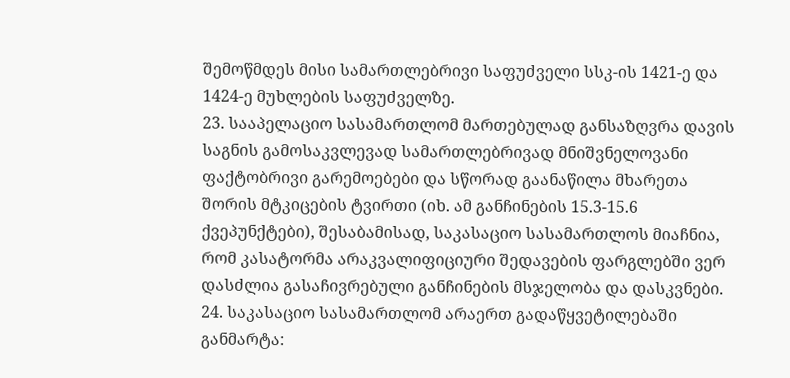შემოწმდეს მისი სამართლებრივი საფუძველი სსკ-ის 1421-ე და 1424-ე მუხლების საფუძველზე.
23. სააპელაციო სასამართლომ მართებულად განსაზღვრა დავის საგნის გამოსაკვლევად სამართლებრივად მნიშვნელოვანი ფაქტობრივი გარემოებები და სწორად გაანაწილა მხარეთა შორის მტკიცების ტვირთი (იხ. ამ განჩინების 15.3-15.6 ქვეპუნქტები), შესაბამისად, საკასაციო სასამართლოს მიაჩნია, რომ კასატორმა არაკვალიფიციური შედავების ფარგლებში ვერ დასძლია გასაჩივრებული განჩინების მსჯელობა და დასკვნები.
24. საკასაციო სასამართლომ არაერთ გადაწყვეტილებაში განმარტა: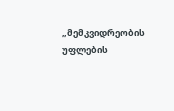„მემკვიდრეობის უფლების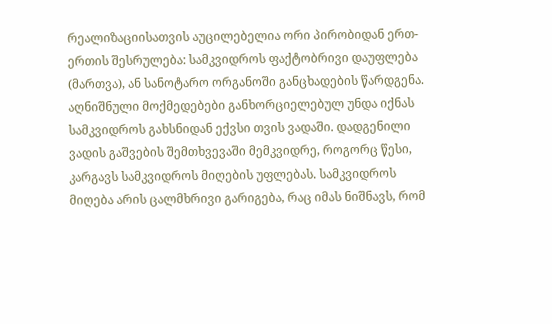რეალიზაციისათვის აუცილებელია ორი პირობიდან ერთ-ერთის შესრულება: სამკვიდროს ფაქტობრივი დაუფლება (მართვა), ან სანოტარო ორგანოში განცხადების წარდგენა. აღნიშნული მოქმედებები განხორციელებულ უნდა იქნას სამკვიდროს გახსნიდან ექვსი თვის ვადაში. დადგენილი ვადის გაშვების შემთხვევაში მემკვიდრე, როგორც წესი, კარგავს სამკვიდროს მიღების უფლებას. სამკვიდროს მიღება არის ცალმხრივი გარიგება, რაც იმას ნიშნავს, რომ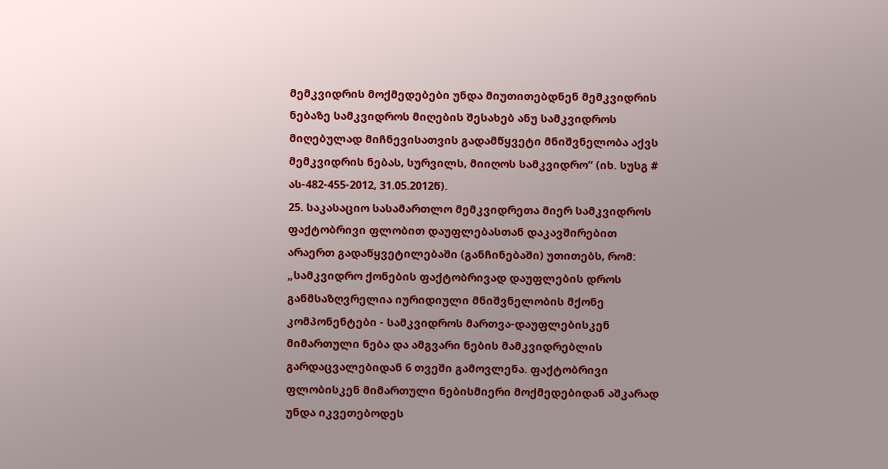მემკვიდრის მოქმედებები უნდა მიუთითებდნენ მემკვიდრის ნებაზე სამკვიდროს მიღების შესახებ ანუ სამკვიდროს მიღებულად მიჩნევისათვის გადამწყვეტი მნიშვნელობა აქვს მემკვიდრის ნებას, სურვილს, მიიღოს სამკვიდრო“ (იხ. სუსგ # ას-482-455-2012, 31.05.2012წ).
25. საკასაციო სასამართლო მემკვიდრეთა მიერ სამკვიდროს ფაქტობრივი ფლობით დაუფლებასთან დაკავშირებით არაერთ გადაწყვეტილებაში (განჩინებაში) უთითებს, რომ: „სამკვიდრო ქონების ფაქტობრივად დაუფლების დროს განმსაზღვრელია იურიდიული მნიშვნელობის მქონე კომპონენტები - სამკვიდროს მართვა-დაუფლებისკენ მიმართული ნება და ამგვარი ნების მამკვიდრებლის გარდაცვალებიდან 6 თვეში გამოვლენა. ფაქტობრივი ფლობისკენ მიმართული ნებისმიერი მოქმედებიდან აშკარად უნდა იკვეთებოდეს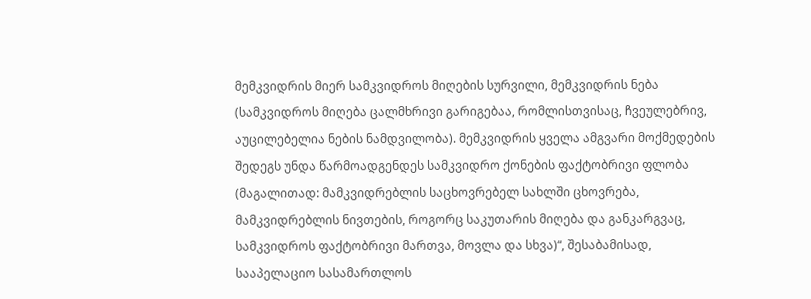მემკვიდრის მიერ სამკვიდროს მიღების სურვილი, მემკვიდრის ნება (სამკვიდროს მიღება ცალმხრივი გარიგებაა, რომლისთვისაც, ჩვეულებრივ, აუცილებელია ნების ნამდვილობა). მემკვიდრის ყველა ამგვარი მოქმედების შედეგს უნდა წარმოადგენდეს სამკვიდრო ქონების ფაქტობრივი ფლობა (მაგალითად: მამკვიდრებლის საცხოვრებელ სახლში ცხოვრება, მამკვიდრებლის ნივთების, როგორც საკუთარის მიღება და განკარგვაც, სამკვიდროს ფაქტობრივი მართვა, მოვლა და სხვა)“, შესაბამისად, სააპელაციო სასამართლოს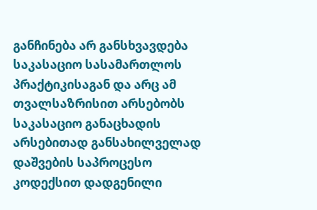განჩინება არ განსხვავდება საკასაციო სასამართლოს პრაქტიკისაგან და არც ამ თვალსაზრისით არსებობს საკასაციო განაცხადის არსებითად განსახილველად დაშვების საპროცესო კოდექსით დადგენილი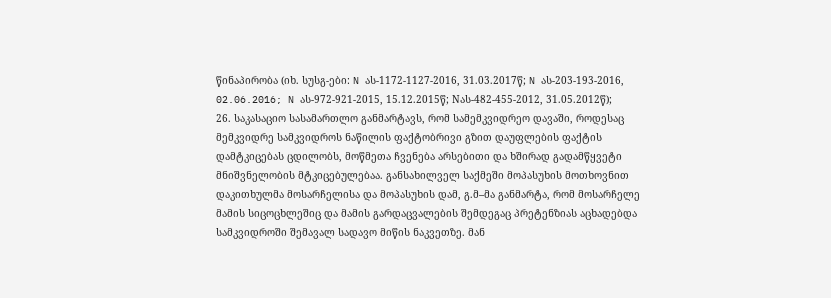წინაპირობა (იხ. სუსგ-ები: N ას-1172-1127-2016, 31.03.2017წ; N ას-203-193-2016, 02.06.2016; N ას-972-921-2015, 15.12.2015წ; Nას-482-455-2012, 31.05.2012წ);
26. საკასაციო სასამართლო განმარტავს, რომ სამემკვიდრეო დავაში, როდესაც მემკვიდრე სამკვიდროს ნაწილის ფაქტობრივი გზით დაუფლების ფაქტის დამტკიცებას ცდილობს, მოწმეთა ჩვენება არსებითი და ხშირად გადამწყვეტი მნიშვნელობის მტკიცებულებაა. განსახილველ საქმეში მოპასუხის მოთხოვნით დაკითხულმა მოსარჩელისა და მოპასუხის დამ, გ.მ–მა განმარტა, რომ მოსარჩელე მამის სიცოცხლეშიც და მამის გარდაცვალების შემდეგაც პრეტენზიას აცხადებდა სამკვიდროში შემავალ სადავო მიწის ნაკვეთზე. მან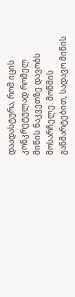დაადასტურა, რომ იცის კონკრეტულად რომელ მიწის ნაკვეთზე დავობს მოსარჩელე. მოწმის განმარტებით, სადავო მიწის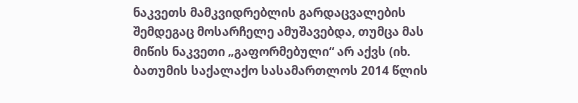ნაკვეთს მამკვიდრებლის გარდაცვალების შემდეგაც მოსარჩელე ამუშავებდა, თუმცა მას მიწის ნაკვეთი „გაფორმებული“ არ აქვს (იხ. ბათუმის საქალაქო სასამართლოს 2014 წლის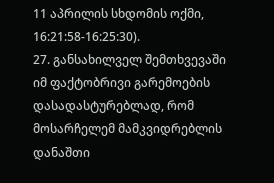11 აპრილის სხდომის ოქმი, 16:21:58-16:25:30).
27. განსახილველ შემთხვევაში იმ ფაქტობრივი გარემოების დასადასტურებლად, რომ მოსარჩელემ მამკვიდრებლის დანაშთი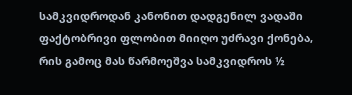სამკვიდროდან კანონით დადგენილ ვადაში ფაქტობრივი ფლობით მიიღო უძრავი ქონება, რის გამოც მას წარმოეშვა სამკვიდროს ½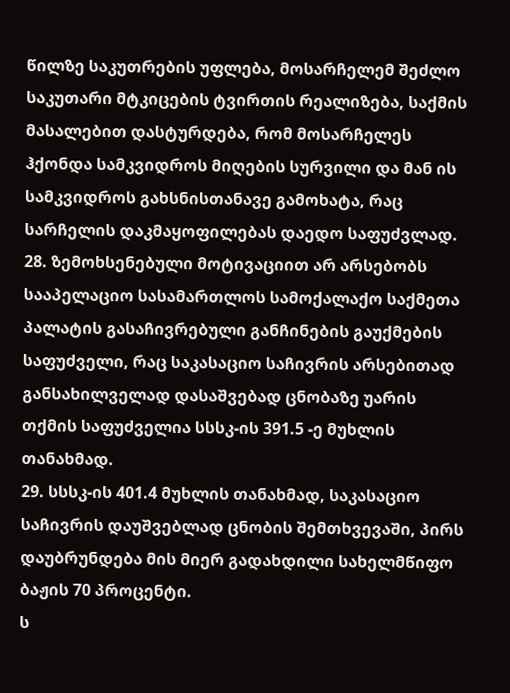წილზე საკუთრების უფლება, მოსარჩელემ შეძლო საკუთარი მტკიცების ტვირთის რეალიზება, საქმის მასალებით დასტურდება, რომ მოსარჩელეს ჰქონდა სამკვიდროს მიღების სურვილი და მან ის სამკვიდროს გახსნისთანავე გამოხატა, რაც სარჩელის დაკმაყოფილებას დაედო საფუძვლად.
28. ზემოხსენებული მოტივაციით არ არსებობს სააპელაციო სასამართლოს სამოქალაქო საქმეთა პალატის გასაჩივრებული განჩინების გაუქმების საფუძველი, რაც საკასაციო საჩივრის არსებითად განსახილველად დასაშვებად ცნობაზე უარის თქმის საფუძველია სსსკ-ის 391.5 -ე მუხლის თანახმად.
29. სსსკ-ის 401.4 მუხლის თანახმად, საკასაციო საჩივრის დაუშვებლად ცნობის შემთხვევაში, პირს დაუბრუნდება მის მიერ გადახდილი სახელმწიფო ბაჟის 70 პროცენტი.
ს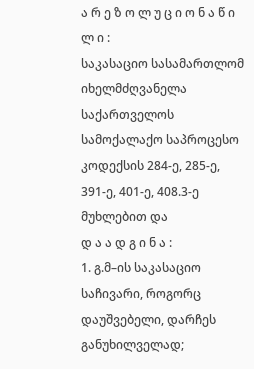ა რ ე ზ ო ლ უ ც ი ო ნ ა წ ი ლ ი :
საკასაციო სასამართლომ იხელმძღვანელა საქართველოს სამოქალაქო საპროცესო კოდექსის 284-ე, 285-ე, 391-ე, 401-ე, 408.3-ე მუხლებით და
დ ა ა დ გ ი ნ ა :
1. გ.მ–ის საკასაციო საჩივარი, როგორც დაუშვებელი, დარჩეს განუხილველად;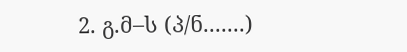2. გ.მ–ს (პ/ნ.......)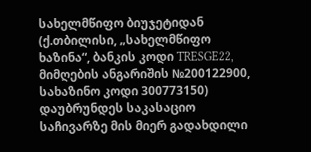სახელმწიფო ბიუჯეტიდან (ქ.თბილისი, „სახელმწიფო ხაზინა“, ბანკის კოდი TRESGE22, მიმღების ანგარიშის №200122900, სახაზინო კოდი 300773150) დაუბრუნდეს საკასაციო საჩივარზე მის მიერ გადახდილი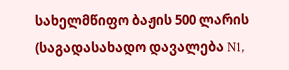სახელმწიფო ბაჟის 500 ლარის (საგადასახადო დავალება N1,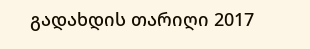გადახდის თარიღი 2017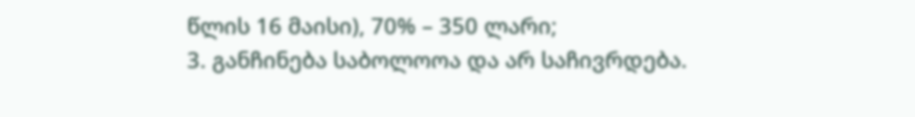წლის 16 მაისი), 70% – 350 ლარი;
3. განჩინება საბოლოოა და არ საჩივრდება.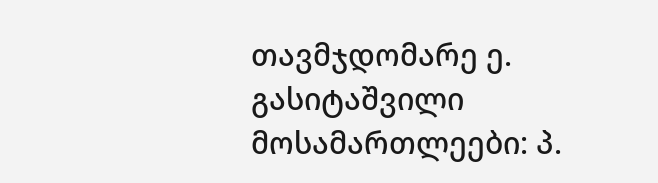თავმჯდომარე ე. გასიტაშვილი
მოსამართლეები: პ.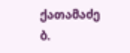ქათამაძე
ბ.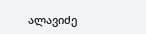ალავიძე